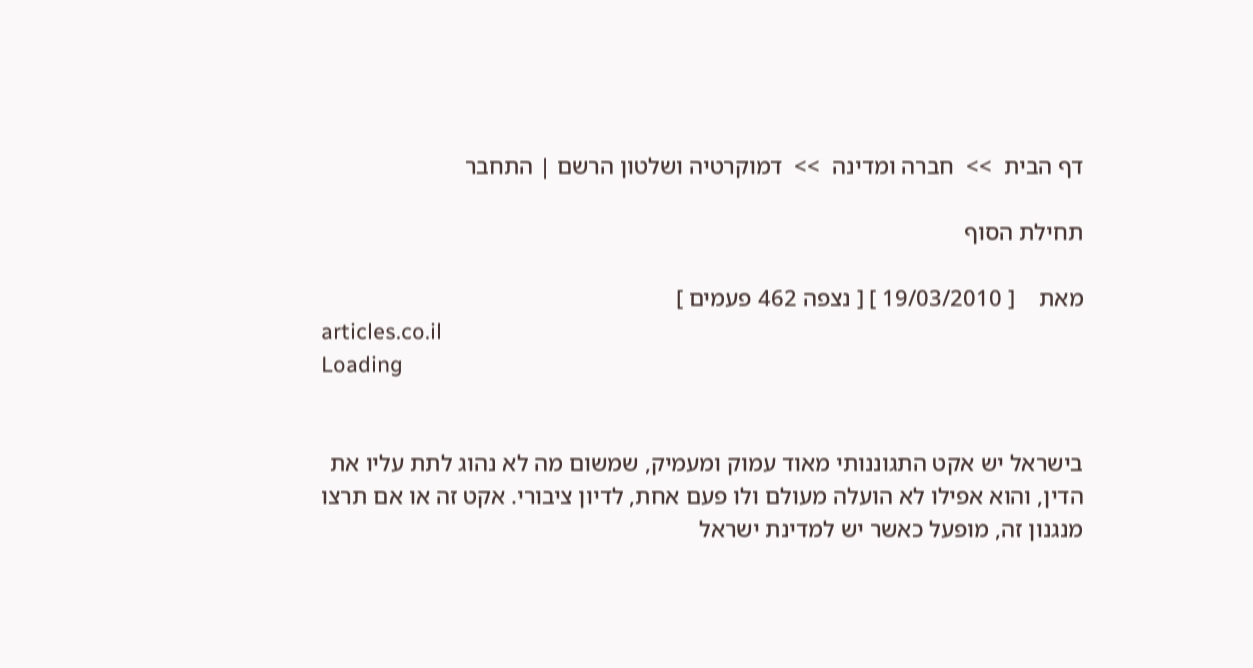דף הבית  >>  חברה ומדינה  >>  דמוקרטיה ושלטון הרשם | התחבר

תחילת הסוף

מאת    [ 19/03/2010 ] [ נצפה 462 פעמים ]
articles.co.il
Loading


בישראל יש אקט התגוננותי מאוד עמוק ומעמיק, שמשום מה לא נהוג לתת עליו את הדין, והוא אפילו לא הועלה מעולם ולו פעם אחת, לדיון ציבורי. אקט זה או אם תרצו מנגנון זה, מופעל כאשר יש למדינת ישראל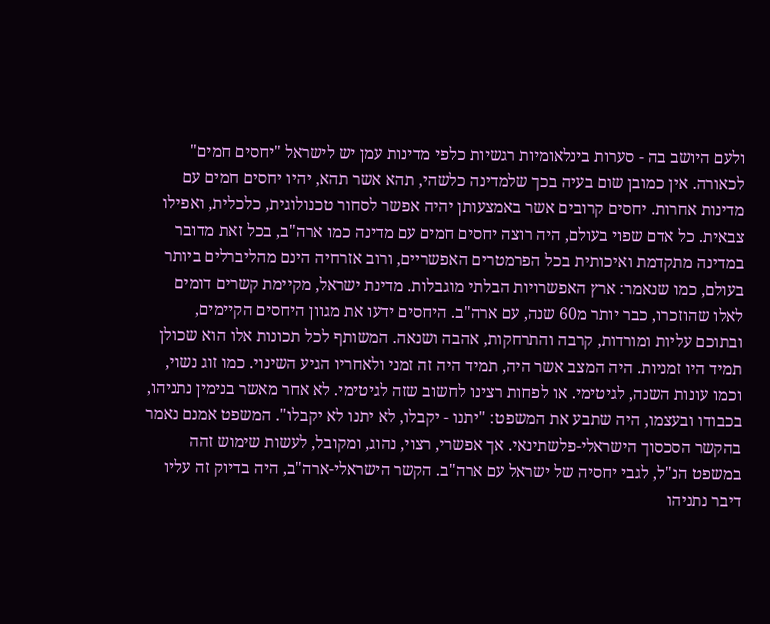ולעם היושב בה - סערות בינלאומיות רגשיות כלפי מדינות עמן יש לישראל "יחסים חמים" לכאורה. אין כמובן שום בעיה בכך שלמדינה כלשהי, תהא אשר תהא, יהיו יחסים חמים עם מדינות אחרות. יחסים קרובים אשר באמצעותן יהיה אפשר לסחור טכנולוגית, כלכלית, ואפילו צבאית. כל אדם שפוי בעולם, היה רוצה יחסים חמים עם מדינה כמו ארה"ב, בכל זאת מדובר במדינה מתקדמת ואיכותית בכל הפרמטרים האפשריים, ורוב אזרחיה הינם מהליברלים ביותר בעולם, כמו שנאמר: ארץ האפשרויות הבלתי מוגבלות. מדינת ישראל, מקיימת קשרים דומים לאלו שהוזכרו, כבר יותר מ60 שנה, עם ארה"ב. היחסים ידעו את מגוון היחסים הקיימים, ובתוכם עליות ומורדות, קרבה והתרחקות, אהבה ושנאה. המשותף לכל תכונות אלו הוא שכולן תמיד היו זמניות. היה המצב אשר היה, תמיד היה זה זמני ולאחריו הגיע השינוי. כמו זוג נשוי, וכמו עונות השנה, לגיטימי. או לפחות רצינו לחשוב שזה לגיטימי. לא אחר מאשר בנימין נתניהו, בכבודו ובעצמו, היה שתבע את המשפט: "יתנו - יקבלו, לא יתנו לא יקבלו". המשפט אמנם נאמר בהקשר הסכסוך הישראלי-פלשתינאי. אך אפשרי, רצוי, נהוג, ומקובל, לעשות שימוש זהה במשפט הנ"ל, לגבי יחסיה של ישראל עם ארה"ב. הקשר הישראלי-ארה"ב, היה בדיוק זה עליו דיבר נתניהו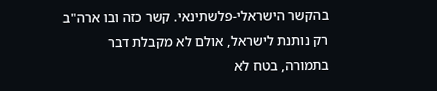בהקשר הישראלי-פלשתינאי. קשר כזה ובו ארה"ב רק נותנת לישראל, אולם לא מקבלת דבר בתמורה, בטח לא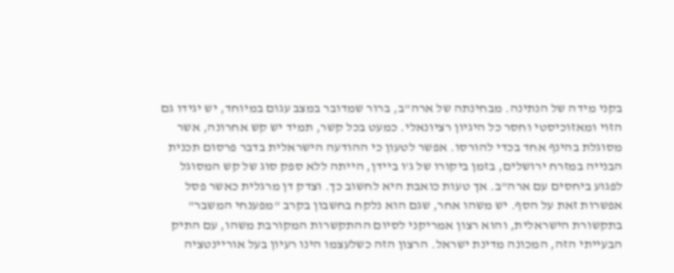בקני מידה של הנתינה. מבחינתה של ארה"ב, ברור שמדובר במצב עגום במיוחד, יש יגידו גם הזוי ומאזוכיסטי וחסר כל היגיון רציונאלי. כמעט בכל קשר, תמיד יש קש אחרונה, אשר מסוגלת בהינף אחד בכדי להורסו. אפשר לטעון כי ההודעה הישראלית בדבר פרסום תכנית הבנייה במזרח ירושלים, בזמן ביקורו של ג'ו ביידן, הייתה ללא ספק סוג של קש המסוגל לפגוע ביחסים עם ארה"ב. אך טעות כואבת היא לחשוב כך. וצדק דן מרגלית כאשר פסל אפשרות זאת על הסף. יש משהו אחר, שגם הוא נלקח בחשבון בקרב "מפענחי המשבר" בתקשורת הישראלית, והוא רצון אמריקני לסיום ההתקשרות המקורבת משהו, עם התיק הבעייתי הזה, המכונה מדינת ישראל. הרצון הזה כשלעצמו הינו רעיון בעל אוריינטציה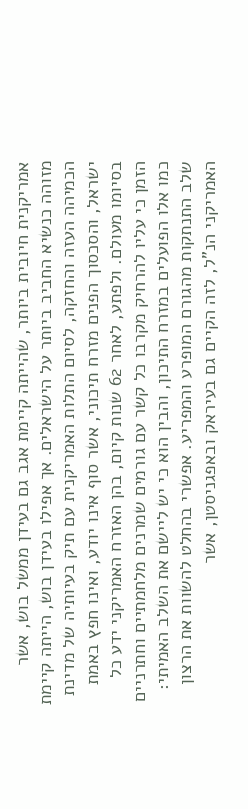אמריקנית חיובית ביותר, שהייתה קיימת אגב גם בעידן ממשל בוש, אשר מזוהה כנשיא החביב ביותר על הישראלים. אך אפילו בעידן בוש, הייתה קיימת הכמיהה העזה והחזקה, לסיום התלות האמריקנית עם תיק בעיותיה של מדינת ישראל, והסכסוך הפנים מזרח תיכוני, אשר סוף אינו יודע, ואינו חפץ באמת בסיומו מעולם. ולפתע, לאחר 62 שנות קיום, בהן האזרח האמריקני ידע כל הזמן כי עליו להרחיק מקרבו כל קשר עם גורמים שמרנים מלחמתיים וחתרניים כמו אלו הפועלים במזרח התיכון, והבין הוא כי יש ליישם את השלב האמיתי: שלב התנתקות מהגורם המופרע והמפריע. אפשרי בהחלט להשוות את הרצון האמריקני הנ"ל, לזה הקיים גם בעיראק ובאפגניסטן, אשר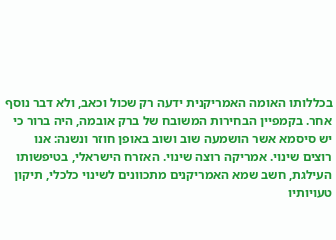בכללותו האומה האמריקנית ידעה רק שכול וכאב, ולא דבר נוסף אחר. בקמפיין הבחירות המשובח של ברק אובמה, היה ברור כי יש סיסמא אשר הושמעה שוב ושוב באופן חוזר ונשנה: אנו רוצים שינוי. אמריקה רוצה שינוי. האזרח הישראלי, בטיפשותו העילגת, חשב שמא האמריקנים מתכוונים לשינוי כלכלי, תיקון טעויותיו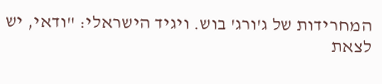המחרידות של ג'ורג' בוש. ויגיד הישראלי: "ודאי, יש לצאת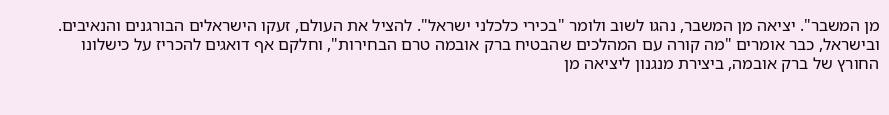מן המשבר". יציאה מן המשבר, נהגו לשוב ולומר "בכירי כלכלני ישראל". להציל את העולם, זעקו הישראלים הבורגנים והנאיבים. ובישראל, כבר אומרים "מה קורה עם המהלכים שהבטיח ברק אובמה טרם הבחירות", וחלקם אף דואגים להכריז על כישלונו החורץ של ברק אובמה, ביצירת מנגנון ליציאה מן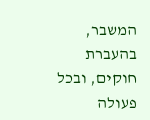המשבר, בהעברת חוקים, ובכל פעולה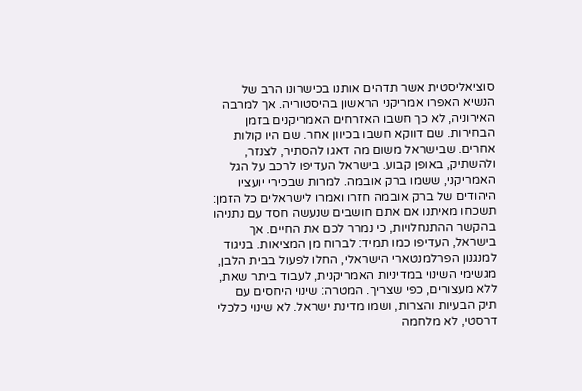סוציאליסטית אשר תדהים אותנו בכישרונו הרב של הנשיא האפרו אמריקני הראשון בהיסטוריה. אך למרבה האירוניה, לא כך חשבו האזרחים האמריקנים בזמן הבחירות. שם דווקא חשבו בכיוון אחר. שם היו קולות אחרים. שבישראל משום מה דאגו להסתיר, לצנזר, ולהשתיק, באופן קבוע. בישראל העדיפו לרכב על הגל האמריקני, ששמו ברק אובמה. למרות שבכירי יועציו היהודים של ברק אובמה חזרו ואמרו לישראלים כל הזמן: תשכחו מאיתנו אם אתם חושבים שנעשה חסד עם נתניהו בהקשר ההתנחלויות, כי נמרר לכם את החיים. אך בישראל, העדיפו כמו תמיד: לברוח מן המציאות. בניגוד למנגנון הפרלמנטארי הישראלי, החלו לפעול בבית הלבן, מגשימי השינוי במדיניות האמריקנית, לעבוד ביתר שאת, ללא מעצורים, כפי שצריך. המטרה: שינוי היחסים עם תיק הבעיות והצרות, ושמו מדינת ישראל. לא שינוי כלכלי דרסטי, לא מלחמה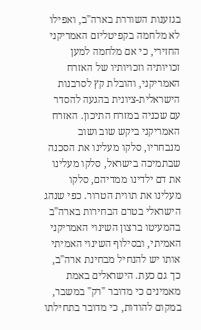בגזענות השוררת בארה"ב, ואפילו לא מלחמה בקפיטליזם האמריקני החזירי, כי אם מלחמה למען זכויותיה וזכויותיו של האזרח האמריקני, והובלת קץ לסרבנות הישראלית-ציונית בהגעה להסדר עם שכניה במזרח התיכון. האזרח האמריקני ביקש שוב ושוב מנבחריו, סלקו מעלינו את הסכנה שבתמיכה בישראל, סלקו מעלינו את דם ילדינו ממדיהם, סלקו מעלינו את תווית הטרור. כפי שנהג הישראלי בטרם הבחירות בארה"ב בהמעיטו ברצון השינוי האמריקני האמיתי, ובסילוף השינוי האמיתי אותו יש להנחיל מבחינת ארה"ב, כך גם כעת. הישראלים באמת מאמינים כי מדובר "רק" במשבר, במקום להודות, כי מדובר בתחילתו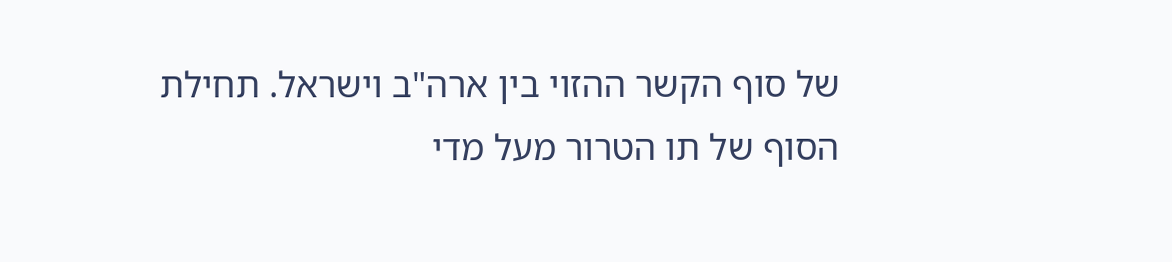של סוף הקשר ההזוי בין ארה"ב וישראל. תחילת הסוף של תו הטרור מעל מדי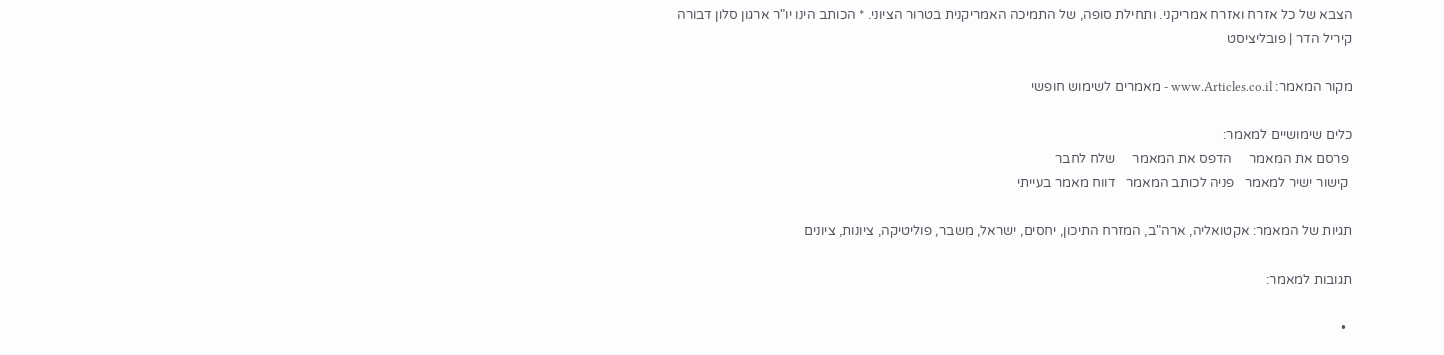הצבא של כל אזרח ואזרח אמריקני. ותחילת סופה, של התמיכה האמריקנית בטרור הציוני. * הכותב הינו יו"ר ארגון סלון דבורה
קיריל הדר | פובליציסט

מקור המאמר: www.Articles.co.il - מאמרים לשימוש חופשי

כלים שימושיים למאמר:
 פרסם את המאמר     הדפס את המאמר     שלח לחבר
 קישור ישיר למאמר   פניה לכותב המאמר   דווח מאמר בעייתי

תגיות של המאמר: אקטואליה, ארה"ב, המזרח התיכון, יחסים, ישראל, משבר, פוליטיקה, ציונות, ציונים

תגובות למאמר:

  •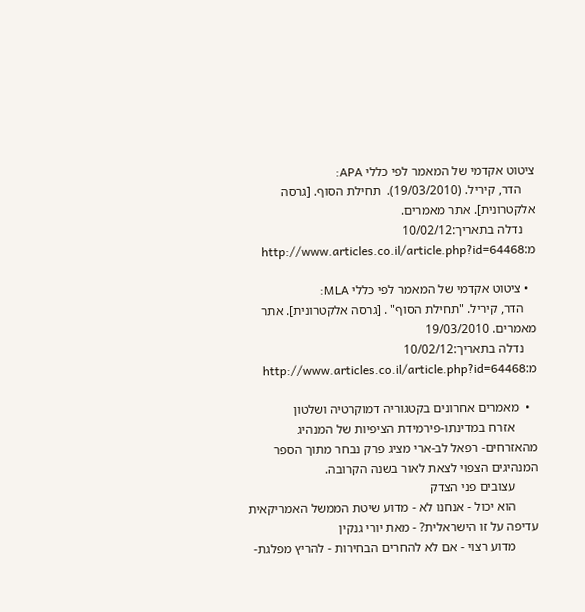ציטוט אקדמי של המאמר לפי כללי APA:
    הדר, קיריל. (19/03/2010).  תחילת הסוף. [גרסה אלקטרונית]. אתר מאמרים.
    נדלה בתאריך:10/02/12 מ:http://www.articles.co.il/article.php?id=64468

  • ציטוט אקדמי של המאמר לפי כללי MLA:
    הדר, קיריל. "תחילת הסוף" . [גרסה אלקטרונית]. אתר מאמרים. 19/03/2010
    נדלה בתאריך:10/02/12 מ:http://www.articles.co.il/article.php?id=64468

  •  מאמרים אחרונים בקטגוריה דמוקרטיה ושלטון
       אזרח במדינתו-פירמידת הציפיות של המנהיג מהאזרחים- רפאל לב-ארי מציג פרק נבחר מתוך הספר המנהיגים הצפוי לצאת לאור בשנה הקרובה.
       עצובים פני הצדק
       הוא יכול - אנחנו לא - מדוע שיטת הממשל האמריקאית עדיפה על זו הישראלית? - מאת יורי גנקין
       מדוע רצוי - אם לא להחרים הבחירות - להריץ מפלגת-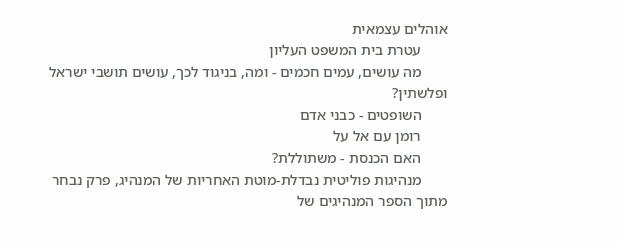אוהלים עצמאית
       עטרת בית המשפט העליון
       מה עושים, עמים חכמים - ומה, בניגוד לכך, עושים תושבי ישראל ופלשתין?
       השופטים - כבני אדם
       רומן עם אל על
       האם הכנסת - משתוללת?
       מנהיגות פוליטית נבדלת-מוטת האחריות של המנהיג, פרק נבחר מתוך הספר המנהיגים של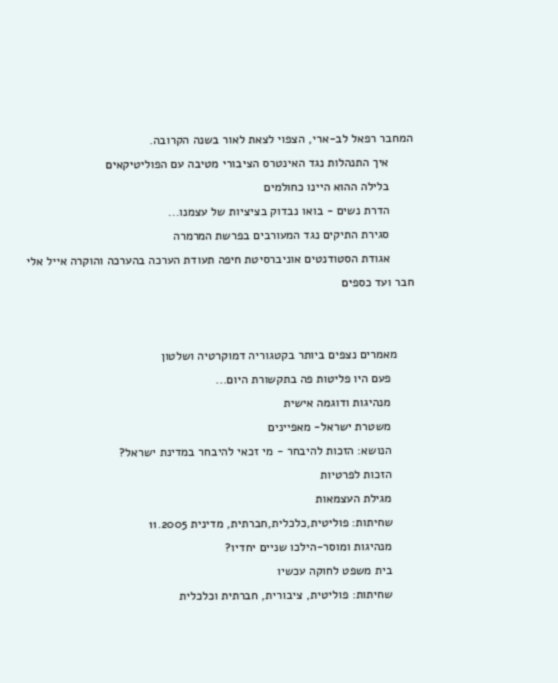המחבר רפאל לב-ארי, הצפוי לצאת לאור בשנה הקרובה.
       איך התנהלות נגד האינטרס הציבורי מטיבה עם הפוליטיקאים
       בלילה ההוא היינו כחולמים
       הדרת נשים - בואו נבדוק בציציות של עצמנו...
       סגירת התיקים נגד המעורבים בפרשת המרמרה
       אגודת הסטודנטים אוניברסיטת חיפה תעודת הערכה בהערכה והוקרה אייל אלי חבר ועד כספים


     מאמרים נצפים ביותר בקטגוריה דמוקרטיה ושלטון
       פעם היו פליטות פה בתקשורת היום...
       מנהיגות ודוגמה אישית
       משטרת ישראל- מאפיינים
       הנושא: הזכות להיבחר - מי זכאי להיבחר במדינת ישראל?
       הזכות לפרטיות
       מגילת העצמאות
       שחיתות: פוליטית,כלכלית,חברתית, מדינית 11.2005
       מנהיגות ומוסר-הילכו שניים יחדיו?
       בית משפט לחוקה עכשיו
       שחיתות: פוליטית, ציבורית, חברתית וכלכלית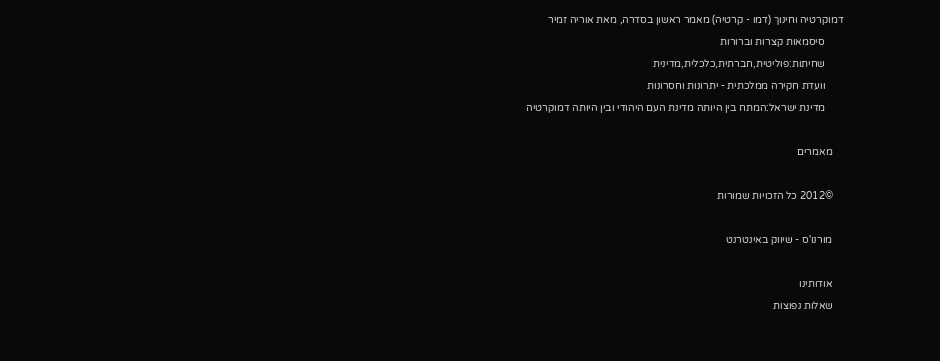דמוקרטיה וחינוך (דמו - קרטיה) מאמר ראשון בסדרה, מאת אוריה זמיר
       סיסמאות קצרות וברורות
       שחיתות:פוליטית,חברתית,כלכלית,מדינית
       וועדת חקירה ממלכתית - יתרונות וחסרונות
       מדינת ישראל:המתח בין היותה מדינת העם היהודי ובין היותה דמוקרטיה

    מאמרים

    ©2012 כל הזכויות שמורות

    מורנו'ס - שיווק באינטרנט

    אודותינו
    שאלות נפוצות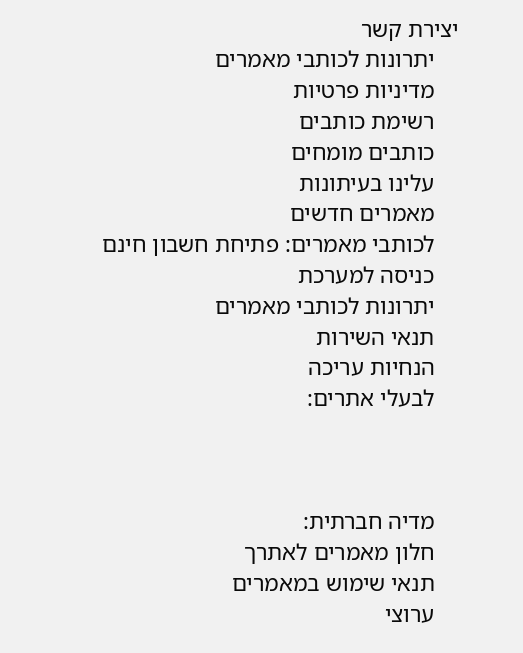יצירת קשר
    יתרונות לכותבי מאמרים
    מדיניות פרטיות
    רשימת כותבים
    כותבים מומחים
    עלינו בעיתונות
    מאמרים חדשים
    לכותבי מאמרים: פתיחת חשבון חינם
    כניסה למערכת
    יתרונות לכותבי מאמרים
    תנאי השירות
    הנחיות עריכה
    לבעלי אתרים:



    מדיה חברתית:
    חלון מאמרים לאתרך
    תנאי שימוש במאמרים
    ערוצי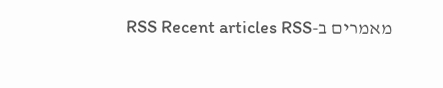מאמרים ב-RSS Recent articles RSS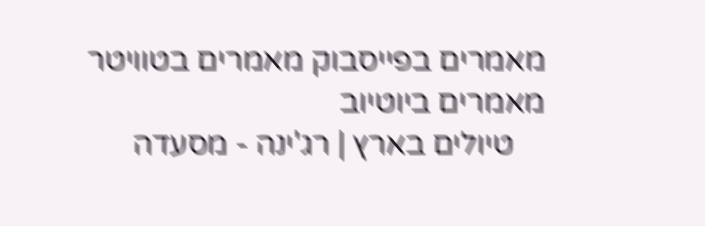מאמרים בפייסבוק מאמרים בטוויטר מאמרים ביוטיוב
    טיולים בארץ | רג'ינה - מסעדה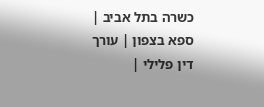כשרה בתל אביב | ספא בצפון | עורך דין פלילי |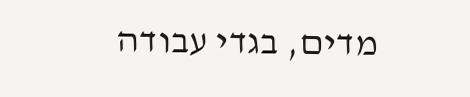מדים, בגדי עבודה